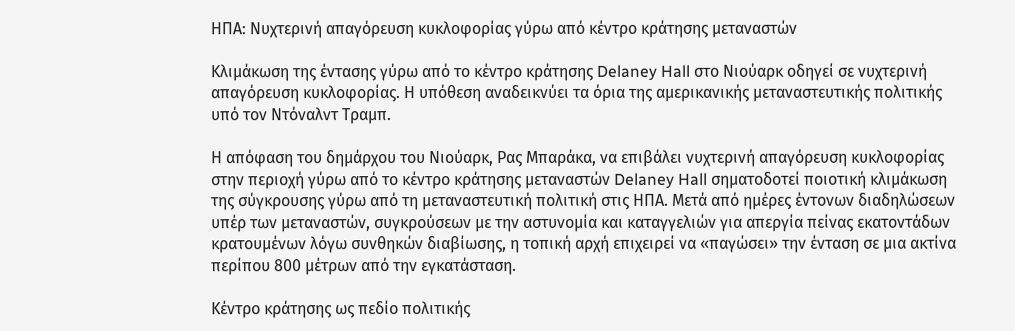ΗΠΑ: Νυχτερινή απαγόρευση κυκλοφορίας γύρω από κέντρο κράτησης μεταναστών

Κλιμάκωση της έντασης γύρω από το κέντρο κράτησης Delaney Hall στο Νιούαρκ οδηγεί σε νυχτερινή απαγόρευση κυκλοφορίας. Η υπόθεση αναδεικνύει τα όρια της αμερικανικής μεταναστευτικής πολιτικής υπό τον Ντόναλντ Τραμπ.

Η απόφαση του δημάρχου του Νιούαρκ, Ρας Μπαράκα, να επιβάλει νυχτερινή απαγόρευση κυκλοφορίας στην περιοχή γύρω από το κέντρο κράτησης μεταναστών Delaney Hall σηματοδοτεί ποιοτική κλιμάκωση της σύγκρουσης γύρω από τη μεταναστευτική πολιτική στις ΗΠΑ. Μετά από ημέρες έντονων διαδηλώσεων υπέρ των μεταναστών, συγκρούσεων με την αστυνομία και καταγγελιών για απεργία πείνας εκατοντάδων κρατουμένων λόγω συνθηκών διαβίωσης, η τοπική αρχή επιχειρεί να «παγώσει» την ένταση σε μια ακτίνα περίπου 800 μέτρων από την εγκατάσταση.

Κέντρο κράτησης ως πεδίο πολιτικής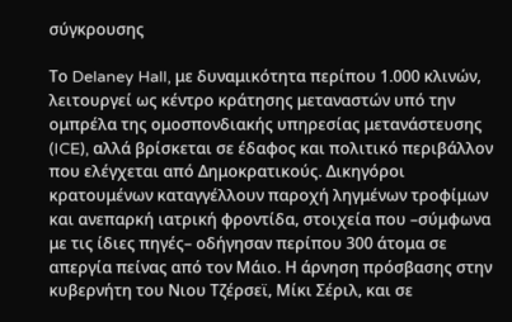σύγκρουσης

Το Delaney Hall, με δυναμικότητα περίπου 1.000 κλινών, λειτουργεί ως κέντρο κράτησης μεταναστών υπό την ομπρέλα της ομοσπονδιακής υπηρεσίας μετανάστευσης (ICE), αλλά βρίσκεται σε έδαφος και πολιτικό περιβάλλον που ελέγχεται από Δημοκρατικούς. Δικηγόροι κρατουμένων καταγγέλλουν παροχή ληγμένων τροφίμων και ανεπαρκή ιατρική φροντίδα, στοιχεία που –σύμφωνα με τις ίδιες πηγές– οδήγησαν περίπου 300 άτομα σε απεργία πείνας από τον Μάιο. Η άρνηση πρόσβασης στην κυβερνήτη του Νιου Τζέρσεϊ, Μίκι Σέριλ, και σε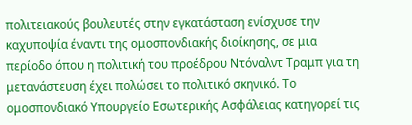πολιτειακούς βουλευτές στην εγκατάσταση ενίσχυσε την καχυποψία έναντι της ομοσπονδιακής διοίκησης, σε μια περίοδο όπου η πολιτική του προέδρου Ντόναλντ Τραμπ για τη μετανάστευση έχει πολώσει το πολιτικό σκηνικό. Το ομοσπονδιακό Υπουργείο Εσωτερικής Ασφάλειας κατηγορεί τις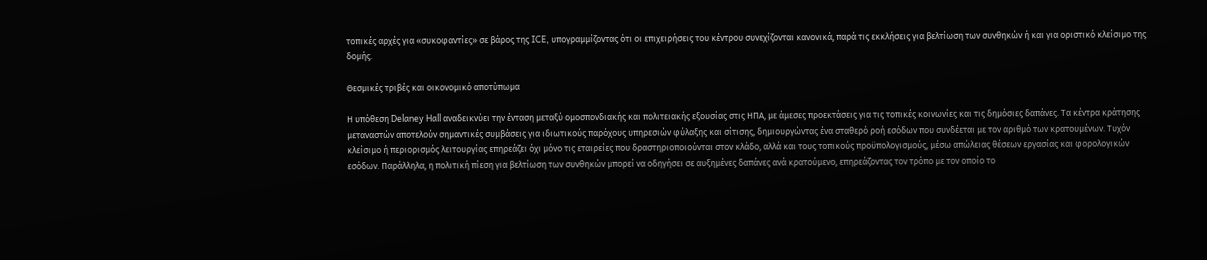τοπικές αρχές για «συκοφαντίες» σε βάρος της ICE, υπογραμμίζοντας ότι οι επιχειρήσεις του κέντρου συνεχίζονται κανονικά, παρά τις εκκλήσεις για βελτίωση των συνθηκών ή και για οριστικό κλείσιμο της δομής.

Θεσμικές τριβές και οικονομικό αποτύπωμα

Η υπόθεση Delaney Hall αναδεικνύει την ένταση μεταξύ ομοσπονδιακής και πολιτειακής εξουσίας στις ΗΠΑ, με άμεσες προεκτάσεις για τις τοπικές κοινωνίες και τις δημόσιες δαπάνες. Τα κέντρα κράτησης μεταναστών αποτελούν σημαντικές συμβάσεις για ιδιωτικούς παρόχους υπηρεσιών φύλαξης και σίτισης, δημιουργώντας ένα σταθερό ροή εσόδων που συνδέεται με τον αριθμό των κρατουμένων. Τυχόν κλείσιμο ή περιορισμός λειτουργίας επηρεάζει όχι μόνο τις εταιρείες που δραστηριοποιούνται στον κλάδο, αλλά και τους τοπικούς προϋπολογισμούς, μέσω απώλειας θέσεων εργασίας και φορολογικών εσόδων. Παράλληλα, η πολιτική πίεση για βελτίωση των συνθηκών μπορεί να οδηγήσει σε αυξημένες δαπάνες ανά κρατούμενο, επηρεάζοντας τον τρόπο με τον οποίο το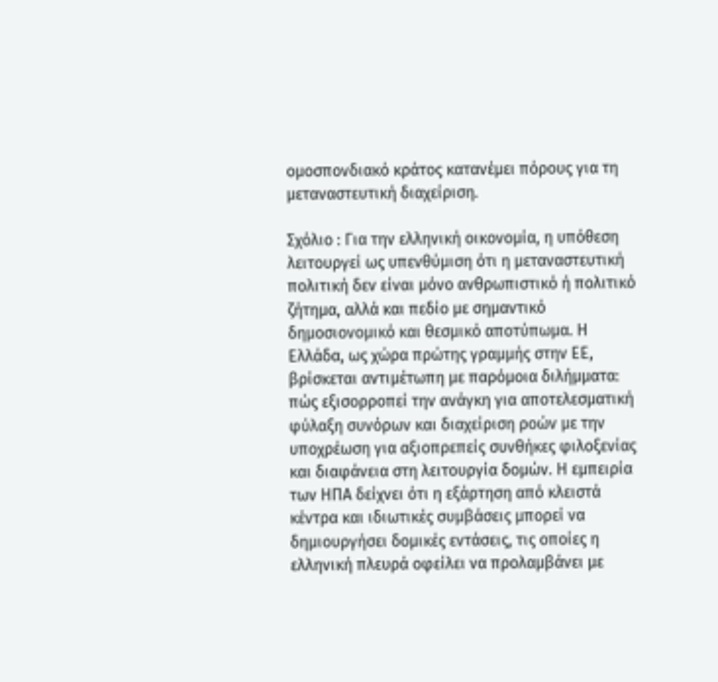ομοσπονδιακό κράτος κατανέμει πόρους για τη μεταναστευτική διαχείριση.

Σχόλιο : Για την ελληνική οικονομία, η υπόθεση λειτουργεί ως υπενθύμιση ότι η μεταναστευτική πολιτική δεν είναι μόνο ανθρωπιστικό ή πολιτικό ζήτημα, αλλά και πεδίο με σημαντικό δημοσιονομικό και θεσμικό αποτύπωμα. Η Ελλάδα, ως χώρα πρώτης γραμμής στην ΕΕ, βρίσκεται αντιμέτωπη με παρόμοια διλήμματα: πώς εξισορροπεί την ανάγκη για αποτελεσματική φύλαξη συνόρων και διαχείριση ροών με την υποχρέωση για αξιοπρεπείς συνθήκες φιλοξενίας και διαφάνεια στη λειτουργία δομών. Η εμπειρία των ΗΠΑ δείχνει ότι η εξάρτηση από κλειστά κέντρα και ιδιωτικές συμβάσεις μπορεί να δημιουργήσει δομικές εντάσεις, τις οποίες η ελληνική πλευρά οφείλει να προλαμβάνει με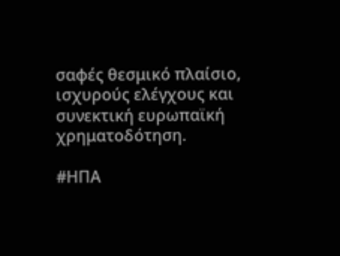σαφές θεσμικό πλαίσιο, ισχυρούς ελέγχους και συνεκτική ευρωπαϊκή χρηματοδότηση.

#ΗΠΑ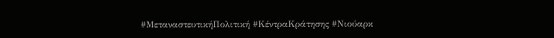#ΜεταναστευτικήΠολιτική #ΚέντραΚράτησης #Νιούαρκ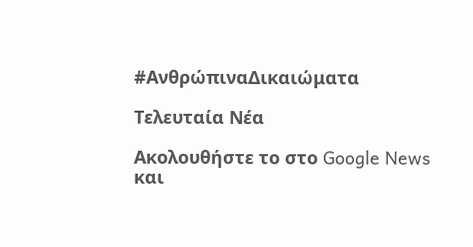#ΑνθρώπιναΔικαιώματα

Τελευταία Νέα

Ακολουθήστε το στο Google News και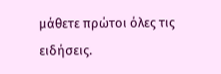μάθετε πρώτοι όλες τις ειδήσεις.